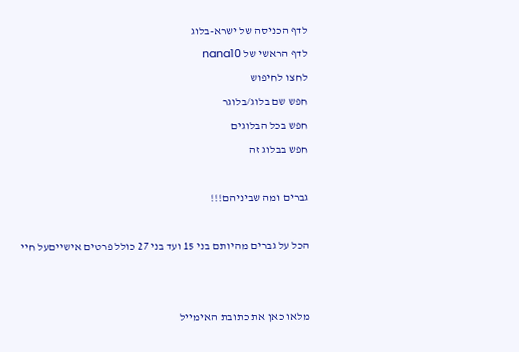לדף הכניסה של ישרא-בלוג
לדף הראשי של nana10
לחצו לחיפוש
חפש שם בלוג/בלוגר
חפש בכל הבלוגים
חפש בבלוג זה

גברים ומה שביניהם!!!

הכל על גברים מהיותם בני 15 ועד בני 27 כולל פרטים אישייםעל חיי


מלאו כאן את כתובת האימייל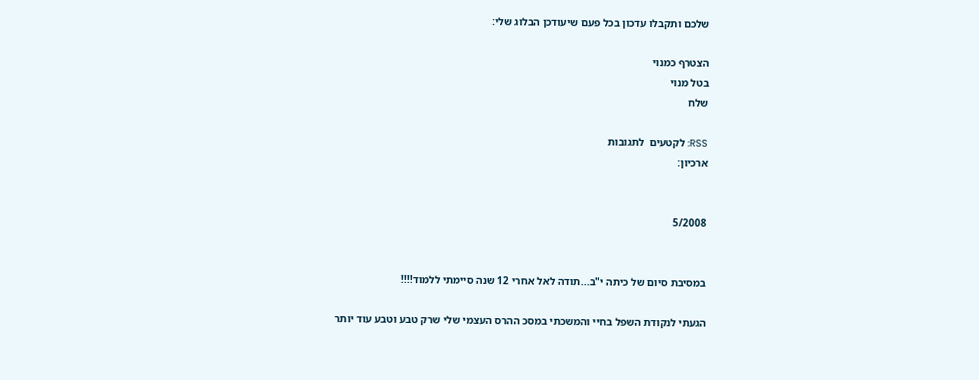שלכם ותקבלו עדכון בכל פעם שיעודכן הבלוג שלי:

הצטרף כמנוי
בטל מנוי
שלח

RSS: לקטעים  לתגובות
ארכיון:


5/2008


במסיבת סיום של כיתה י"ב...תודה לאל אחרי 12 שנה סיימתי ללמוד!!!!

הגעתי לנקודת השפל בחיי והמשכתי במסכ ההרס העצמי שלי שרק טבע וטבע עוד יותר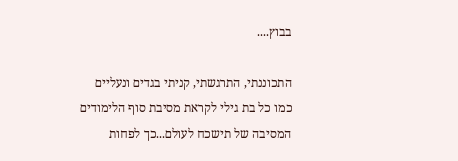בבוץ....

התכוננתי, התרגשתי, קניתי בגדים ונעליים כמו כל בת גילי לקראת מסיבת סוף הלימודים המסיבה של תישכח לעולם...כך לפחות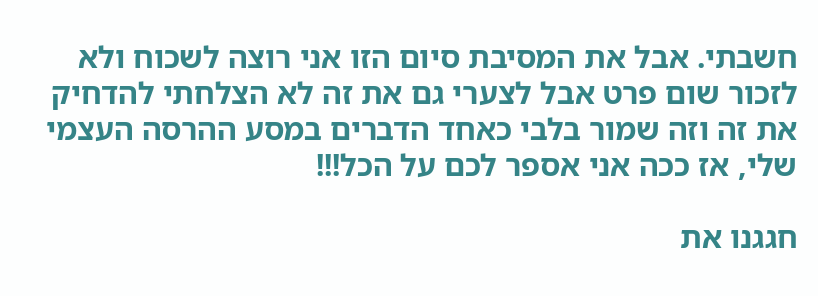חשבתי. אבל את המסיבת סיום הזו אני רוצה לשכוח ולא לזכור שום פרט אבל לצערי גם את זה לא הצלחתי להדחיק את זה וזה שמור בלבי כאחד הדברים במסע ההרסה העצמי שלי, אז ככה אני אספר לכם על הכל!!!

חגגנו את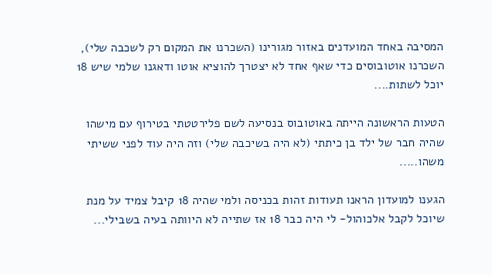המסיבה באחד המועדנים באזור מגורינו (השכרנו את המקום רק לשכבה שלי), השכרנו אוטובוסים כדי שאף אחד לא יצטרך להוציא אוטו ודאגנו שלמי שיש 18 יוכל לשתות....

הטעות הראשונה הייתה באוטובוס בנסיעה לשם פלירטטתי בטירוף עם מישהו שהיה חבר של ילד בן כיתתי (לא היה בשיכבה שלי) וזה היה עוד לפני ששיתי משהו.....

הגענו למועדון הראנו תעודות זהות בכניסה ולמי שהיה 18 קיבל צמיד על מנת שיוכל לקבל אלכוהול- לי היה כבר 18 אז שתייה לא היוותה בעיה בשבילי...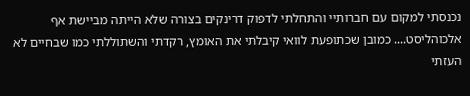נכנסתי למקום עם חברותיי והתחלתי לדפוק דרינקים בצורה שלא הייתה מביישת אף אלכוהליסט.... כמובן שכתופעת לוואי קיבלתי את האומץ, רקדתי והשתוללתי כמו שבחיים לא העזתי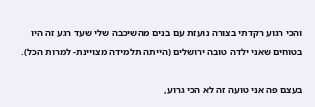והכי רגוע רקדתי בצורה נועזת עם בנים מהשיכבה שלי שעד רגע זה היו בטוחים שאני ילדה טובה ירושלים (הייתה תלמידה מצויינת- למרות הכל).

בעצם פה אני טועה זה לא הכי גרוע,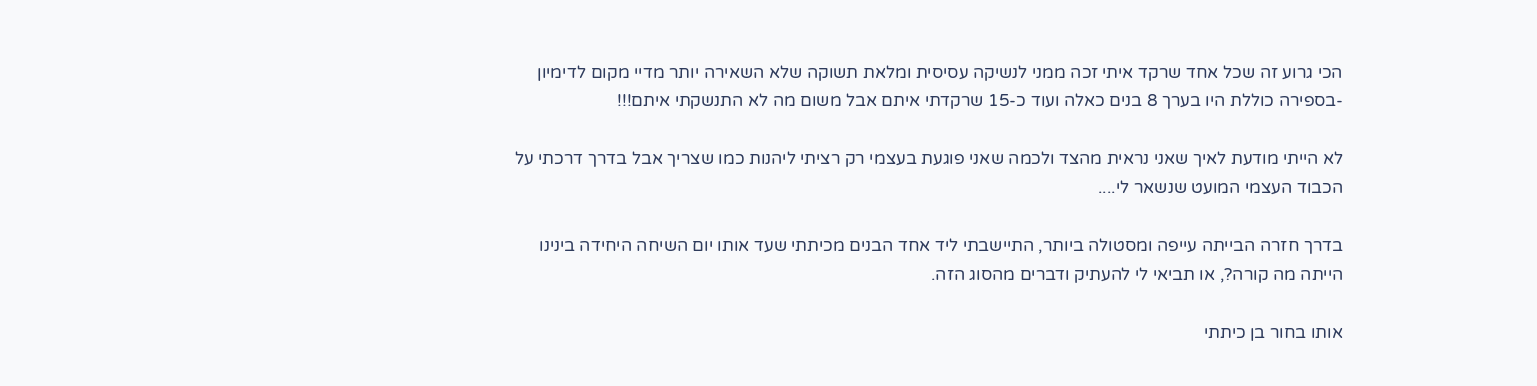הכי גרוע זה שכל אחד שרקד איתי זכה ממני לנשיקה עסיסית ומלאת תשוקה שלא השאירה יותר מדיי מקום לדימיון -בספירה כוללת היו בערך 8 בנים כאלה ועוד כ-15 שרקדתי איתם אבל משום מה לא התנשקתי איתם!!!

לא הייתי מודעת לאיך שאני נראית מהצד ולכמה שאני פוגעת בעצמי רק רציתי ליהנות כמו שצריך אבל בדרך דרכתי על הכבוד העצמי המועט שנשאר לי....

בדרך חזרה הבייתה עייפה ומסטולה ביותר, התיישבתי ליד אחד הבנים מכיתתי שעד אותו יום השיחה היחידה בינינו הייתה מה קורה?, או תביאי לי להעתיק ודברים מהסוג הזה.

אותו בחור בן כיתתי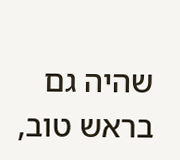שהיה גם בראש טוב,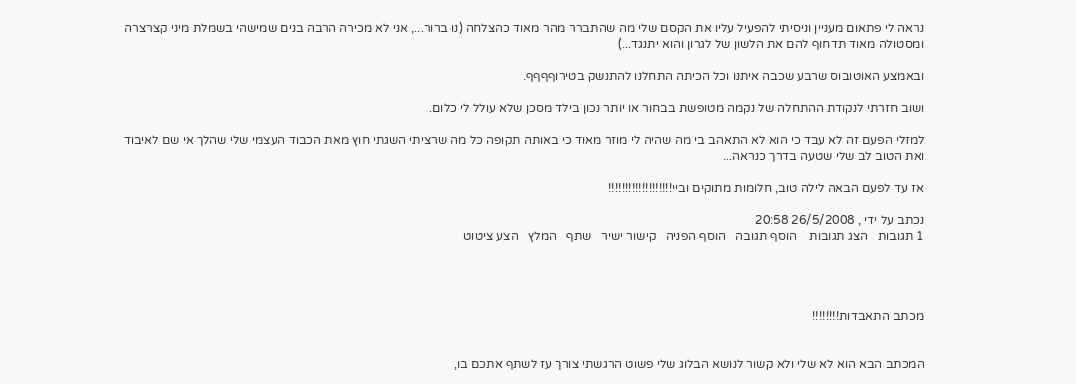נראה לי פתאום מעניין וניסיתי להפעיל עליו את הקסם שלי מה שהתברר מהר מאוד כהצלחה (נו ברור..., אני לא מכירה הרבה בנים שמישהי בשמלת מיני קצרצרה ומסטולה מאוד תדחוף להם את הלשון של לגרון והוא יתנגד...)

ובאמצע האוטובוס שרבע שכבה איתנו וכל הכיתה התחלנו להתנשק בטירוףףףף.

ושוב חזרתי לנקודת ההתחלה של נקמה מטופשת בבחור או יותר נכון בילד מסכן שלא עולל לי כלום.

למזלי הפעם זה לא עבד כי הוא לא התאהב בי מה שהיה לי מוזר מאוד כי באותה תקופה כל מה שרציתי השגתי חוץ מאת הכבוד העצמי שלי שהלך אי שם לאיבוד ואת הטוב לב שלי שטעה בדרך כנראה...

אז עד לפעם הבאה לילה טוב, חלומות מתוקים וביי!!!!!!!!!!!!!!!!!!!

נכתב על ידי , 26/5/2008 20:58
1 תגובות   הצג תגובות    הוסף תגובה   הוסף הפניה   קישור ישיר   שתף   המלץ   הצע ציטוט




מכתב התאבדות!!!!!!!!


המכתב הבא הוא לא שלי ולא קשור לנושא הבלוג שלי פשוט הרגשתי צורך עז לשתף אתכם בו,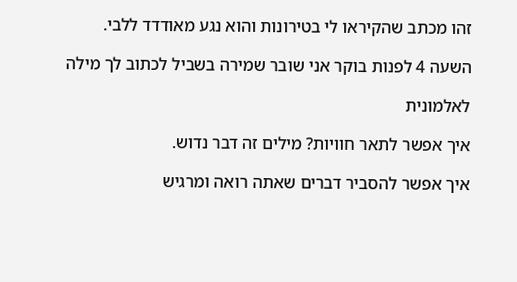זהו מכתב שהקיראו לי בטירונות והוא נגע מאודדד ללבי.

השעה 4 לפנות בוקר אני שובר שמירה בשביל לכתוב לך מילה

לאלמונית

איך אפשר לתאר חוויות? מילים זה דבר נדוש.

איך אפשר להסביר דברים שאתה רואה ומרגיש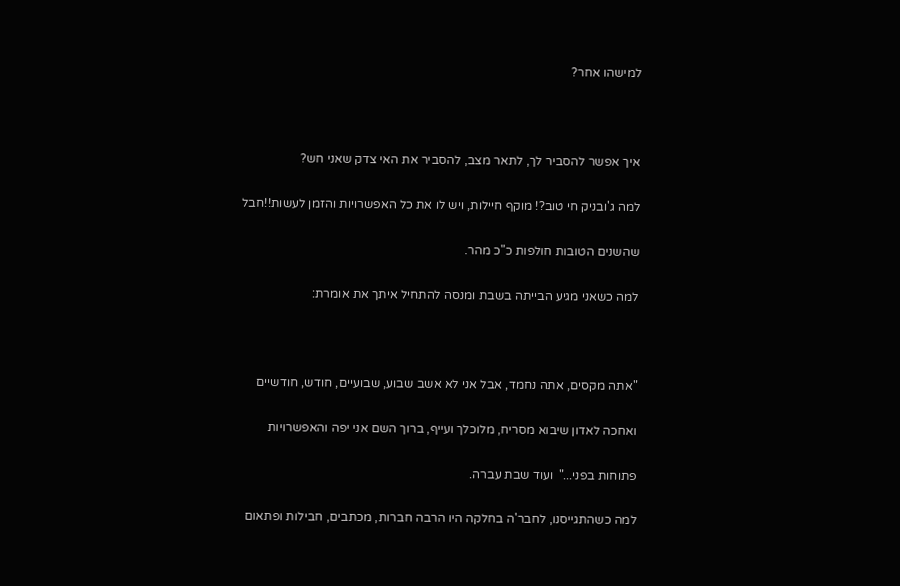למישהו אחר?



איך אפשר להסביר לך, לתאר מצב, להסביר את האי צדק שאני חש?

למה ג'ובניק חי טוב?! מוקף חיילות, ויש לו את כל האפשרויות והזמן לעשות!!חבל

שהשנים הטובות חולפות כ"כ מהר.

למה כשאני מגיע הבייתה בשבת ומנסה להתחיל איתך את אומרת:



"אתה מקסים, אתה נחמד, אבל אני לא אשב שבוע, שבועיים, חודש, חודשיים

ואחכה לאדון שיבוא מסריח, מלוכלך ועייף, ברוך השם אני יפה והאפשרויות

פתוחות בפני..."  ועוד שבת עברה.

למה כשהתגייסנו, לחבר'ה בחלקה היו הרבה חברות, מכתבים, חבילות ופתאום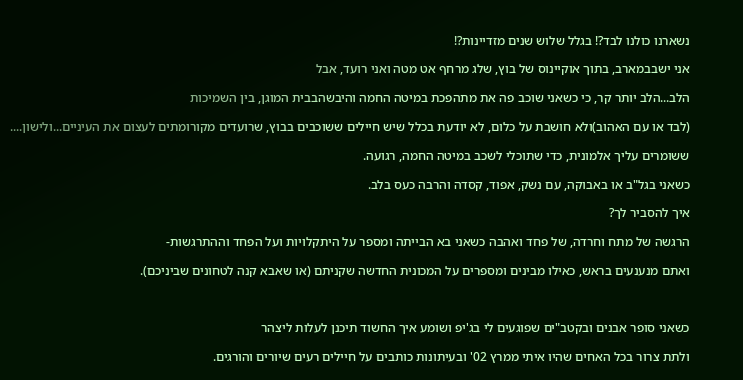נשארנו כולנו לבד?! בגלל שלוש שנים מזדיינות?!

אני ישבבמארב, בתוך אוקיינוס של בוץ, שלג מרחף אט מטה ואני רועד, אבל

הלב...הלב יותר קר, כי כשאני שוכב פה את מתהפכת במיטה החמה והיבשהבבית המוגן, בין השמיכות

(לבד או עם האהוב)ולא חושבת על כלום, לא יודעת בכלל שיש חיילים ששוכבים בבוץ, שרועדים מקורומתים לעצום את העיניים...ולישון....

ששומרים עליך אלמונית, כדי שתוכלי לשכב במיטה החמה, רגועה.

כשאני בגל"ב או באבוקה, עם נשק, אפוד, קסדה והרבה כעס בלב.

איך להסביר לך?

הרגשה של מתח וחרדה, של פחד ואהבה כשאני בא הבייתה ומספר על היתקלויות ועל הפחד וההתרגשות-

ואתם מנענעים בראש, כאילו מבינים ומספרים על המכונית החדשה שקניתם (או שאבא קנה לטחונים שביניכם).



כשאני סופר אבנים ובקטב"ים שפוגעים לי בג'יפ ושומע איך החשוד תיכנן לעלות ליצהר

ולתת צרור בכל האחים שהיו איתי ממרץ 02' ובעיתונות כותבים על חיילים רעים שיורים והורגים.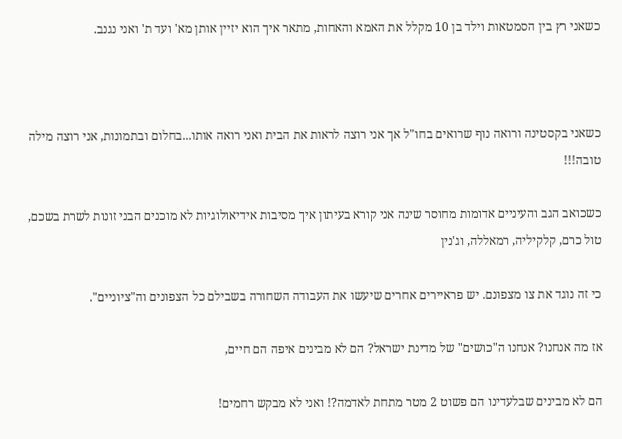כשאני רץ בין הסמטאות וילד בן 10 מקלל את האמא והאחות, מתאר איך הוא יזיין אותן מא' ועד ת' ואני נגנב.



כשאני בקסטינה ורואה נוף שרואים בחו"ל אך אני רוצה לראות את הבית ואני רואה אותו...בחלום ובתמונות, אני רוצה מילה טובה!!!

כשכואב הגב והעיניים אדומות מחוסר שינה אני קורא בעיתון איך מסיבות אידיאולוגיות לא מוכנים הבני זונות לשרת בשכם, טול כרם, קלקיליה, רמאללה, וג'נין

כי זה נוגד את צו מצפונם. יש פראיירים אחרים שיעשו את העבודה השחורה בשבילם כל הצפונים וה"ציוניים".

אז מה אנחנו? אנחנו ה"כושים" של מדינת ישראל? הם לא מבינים איפה הם חיים,

הם לא מבינים שבלעדינו הם פשוט 2 מטר מתחת לאדמה?! ואני לא מבקש רחמים!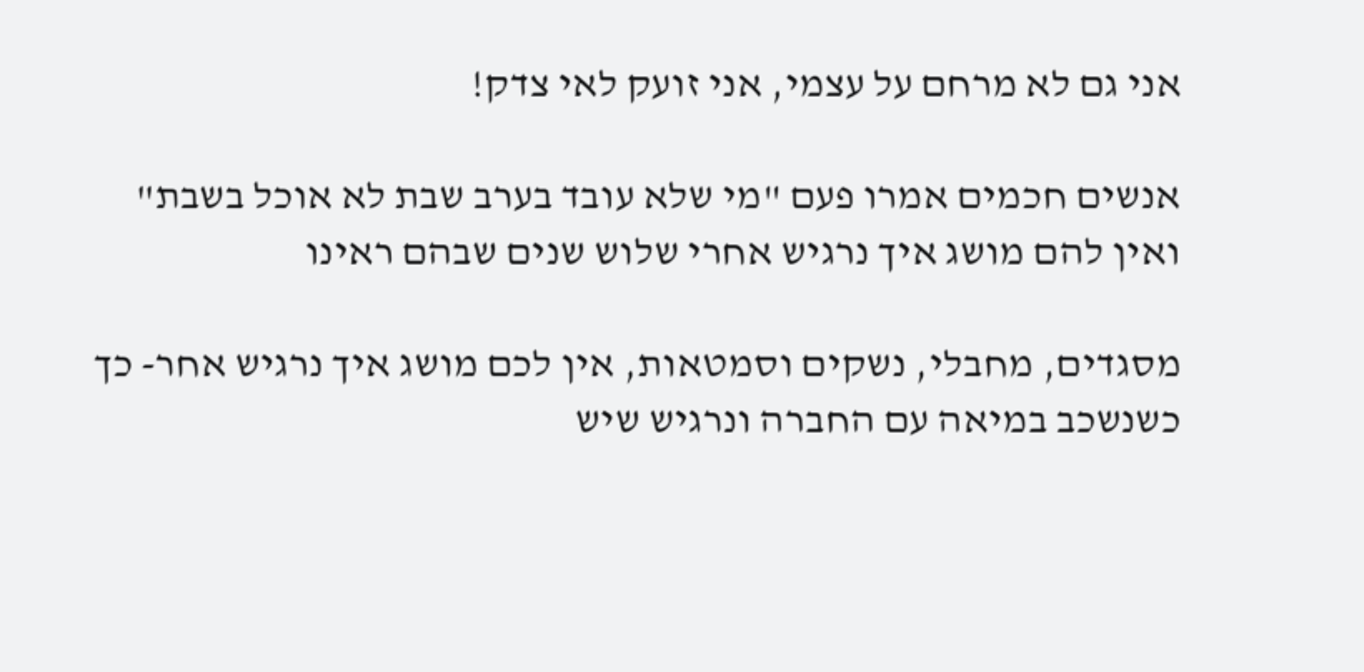אני גם לא מרחם על עצמי, אני זועק לאי צדק!

אנשים חכמים אמרו פעם "מי שלא עובד בערב שבת לא אוכל בשבת" ואין להם מושג איך נרגיש אחרי שלוש שנים שבהם ראינו

מסגדים, מחבלי, נשקים וסמטאות, אין לכם מושג איך נרגיש אחר- כך כשנשכב במיאה עם החברה ונרגיש שיש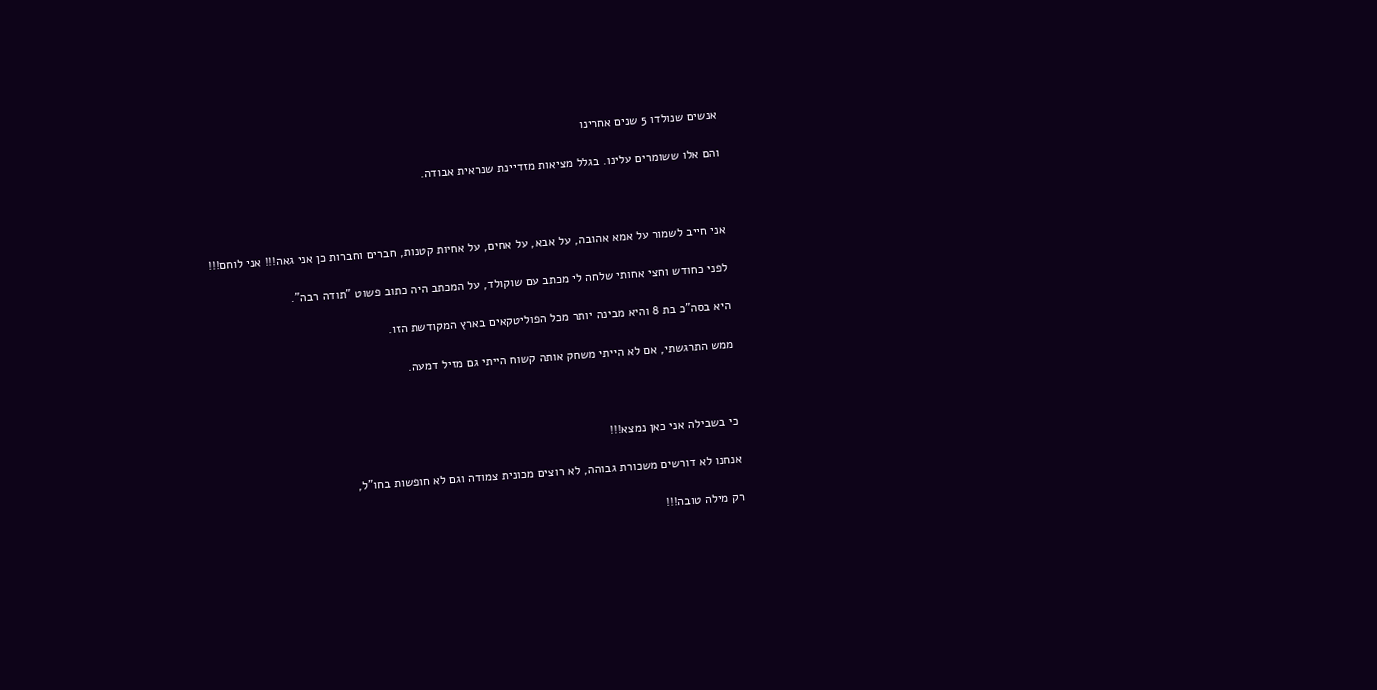אנשים שנולדו 5 שנים אחרינו

והם אלו ששומרים עלינו. בגלל מציאות מזדיינת שנראית אבודה.



אני חייב לשמור על אמא אהובה, על אבא, על אחים, על אחיות קטנות, חברים וחברות כן אני גאה!!! אני לוחם!!!

לפני כחודש וחצי אחותי שלחה לי מכתב עם שוקולד, על המכתב היה כתוב פשוט "תודה רבה".

היא בסה"כ בת 8 והיא מבינה יותר מכל הפוליטקאים בארץ המקודשת הזו.

ממש התרגשתי, אם לא הייתי משחק אותה קשוח הייתי גם מזיל דמעה.



כי בשבילה אני כאן נמצא!!!

אנחנו לא דורשים משכורת גבוהה, לא רוצים מכונית צמודה וגם לא חופשות בחו"ל,

רק מילה טובה!!!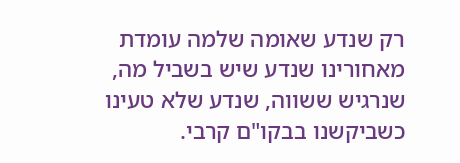רק שנדע שאומה שלמה עומדת מאחורינו שנדע שיש בשביל מה, שנרגיש ששווה, שנדע שלא טעינו כשביקשנו בבקו"ם קרבי.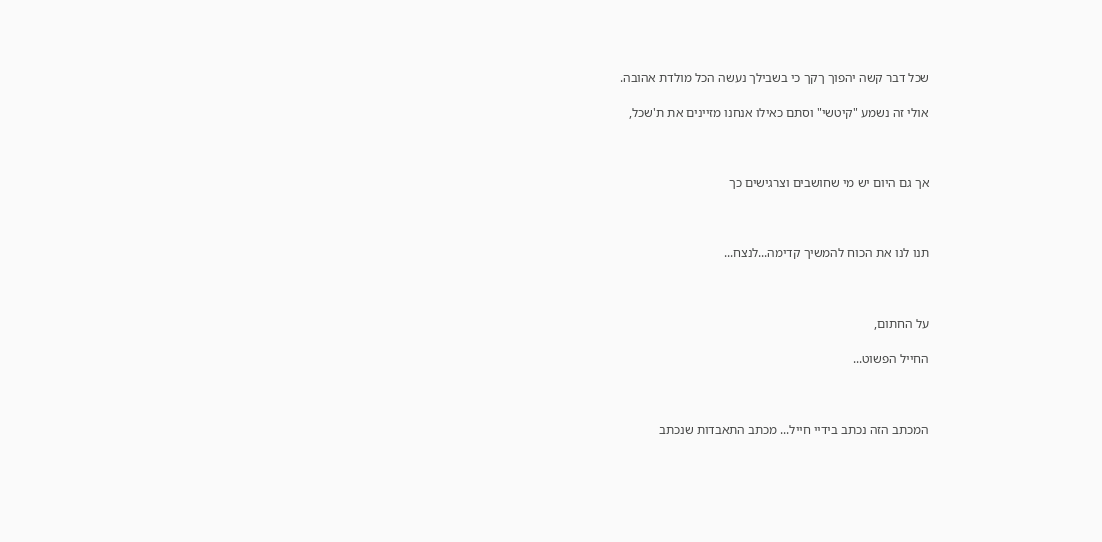שכל דבר קשה יהפוך ךקך כי בשבילך נעשה הכל מולדת אהובה.

אולי זה נשמע "קיטשי" וסתם כאילו אנחנו מזיינים את ת'שכל,



אך גם היום יש מי שחושבים וצרגישים כך



תנו לנו את הכוח להמשיך קדימה...לנצח...



על החתום,

החייל הפשוט...



המכתב הזה נכתב בידיי חייל... מכתב התאבדות שנכתב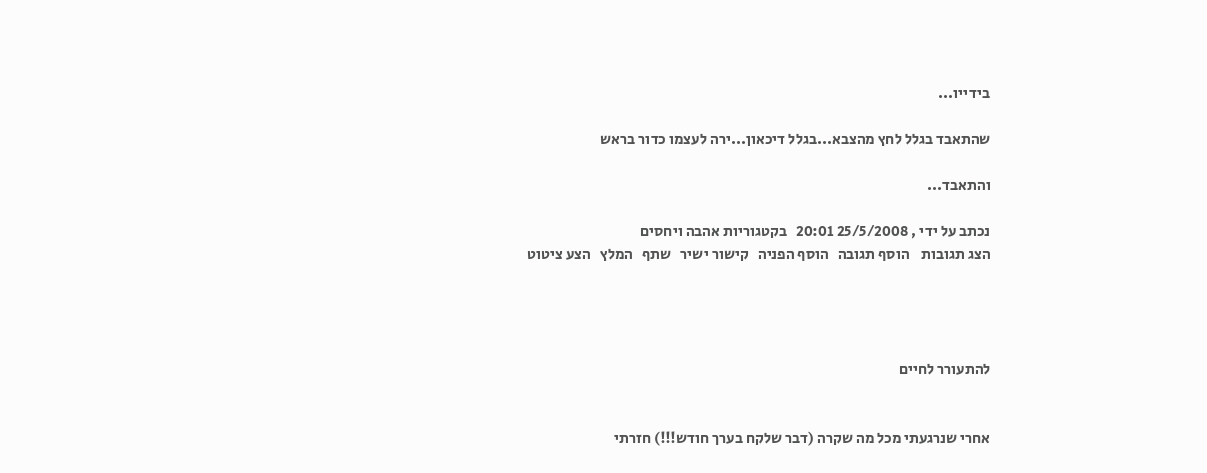בידייו...

שהתאבד בגלל לחץ מהצבא...בגלל דיכאון...ירה לעצמו כדור בראש

והתאבד...

נכתב על ידי , 25/5/2008 20:01   בקטגוריות אהבה ויחסים
הצג תגובות    הוסף תגובה   הוסף הפניה   קישור ישיר   שתף   המלץ   הצע ציטוט




להתעורר לחיים


אחרי שנרגעתי מכל מה שקרה (דבר שלקח בערך חודש!!!) חזרתי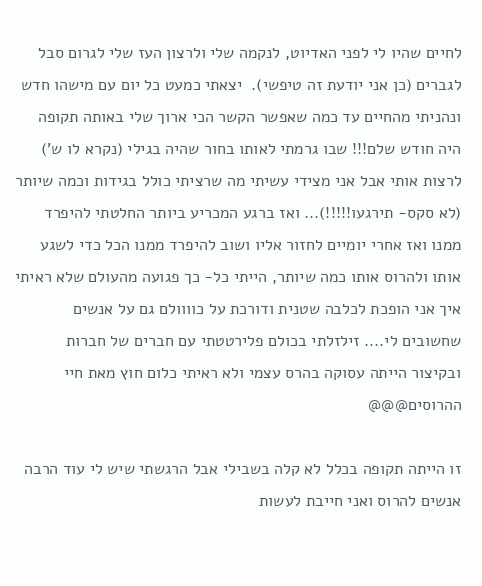לחיים שהיו לי לפני האדיוט, לנקמה שלי ולרצון העז שלי לגרום סבל לגברים (כן אני יודעת זה טיפשי).  יצאתי כמעט כל יום עם מישהו חדש ונהניתי מהחיים עד כמה שאפשר הקשר הכי ארוך שלי באותה תקופה היה חודש שלם!!! שבו גרמתי לאותו בחור שהיה בגילי (נקרא לו ש') לרצות אותי אבל אני מצידי עשיתי מה שרציתי כולל בגידות וכמה שיותר (לא סקס- תירגעו!!!!!)... ואז ברגע המכריע ביותר החלטתי להיפרד ממנו ואז אחרי יומיים לחזור אליו ושוב להיפרד ממנו הכל כדי לשגע אותו ולהרוס אותו כמה שיותר, הייתי כל- כך פגועה מהעולם שלא ראיתי איך אני הופכת לכלבה שטנית ודורכת על כוווולם גם על אנשים שחשובים לי.... זילזלתי בכולם פלירטטתי עם חברים של חברות ובקיצור הייתה עסוקה בהרס עצמי ולא ראיתי כלום חוץ מאת חיי ההרוסים@@@

זו הייתה תקופה בכלל לא קלה בשבילי אבל הרגשתי שיש לי עוד הרבה אנשים להרוס ואני חייבת לעשות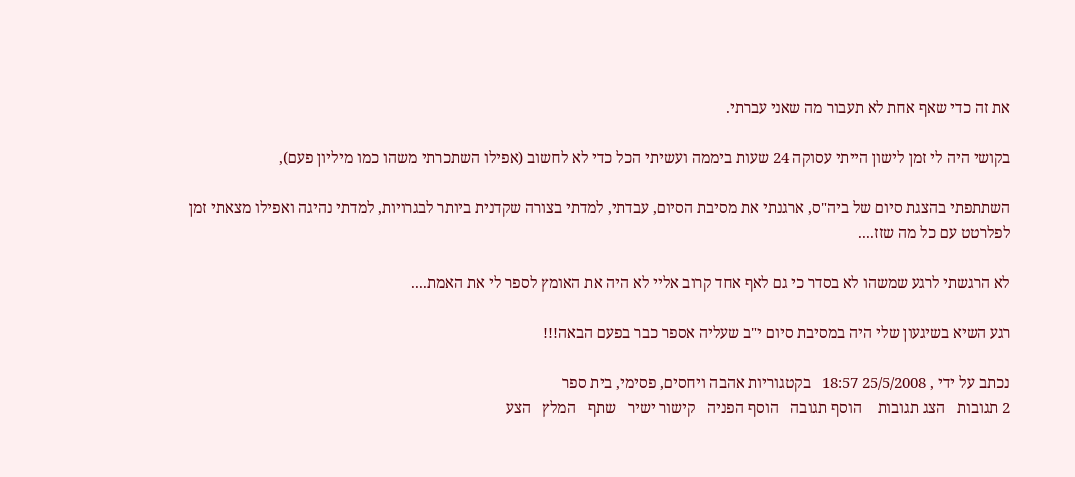את זה כדי שאף אחת לא תעבור מה שאני עברתי.

בקושי היה לי זמן לישון הייתי עסוקה 24 שעות ביממה ועשיתי הכל כדי לא לחשוב (אפילו השתכרתי משהו כמו מיליון פעם),

השתתפתי בהצגת סיום של ביה"ס, ארגנתי את מסיבת הסיום, עבדתי, למדתי בצורה שקדנית ביותר לבגרויות, למדתי נהיגה ואפילו מצאתי זמן לפלרטט עם כל מה שזז....

לא הרגשתי לרגע שמשהו לא בסדר כי גם לאף אחד קרוב אליי לא היה את האומץ לספר לי את האמת....

רגע השיא בשיגעון שלי היה במסיבת סיום י"ב שעליה אספר כבר בפעם הבאה!!!

נכתב על ידי , 25/5/2008 18:57   בקטגוריות אהבה ויחסים, פסימי, בית ספר
2 תגובות   הצג תגובות    הוסף תגובה   הוסף הפניה   קישור ישיר   שתף   המלץ   הצע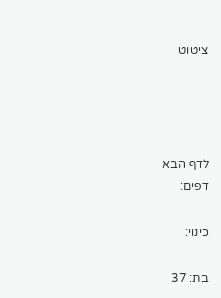ציטוט




לדף הבא
דפים:

כינוי:

בת: 37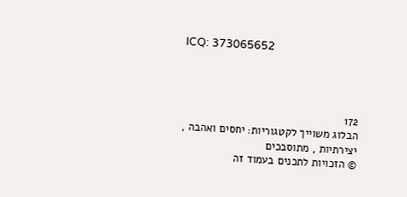ICQ: 373065652




172
הבלוג משוייך לקטגוריות: יחסים ואהבה , יצירתיות , מתוסבכים
© הזכויות לתכנים בעמוד זה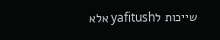שייכות לyafitush אלא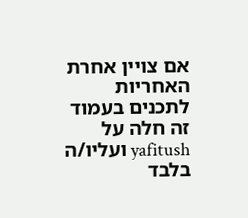אם צויין אחרת
האחריות לתכנים בעמוד זה חלה על yafitush ועליו/ה בלבד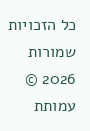כל הזכויות שמורות 2026 © עמותת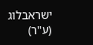ישראבלוג (ע"ר)